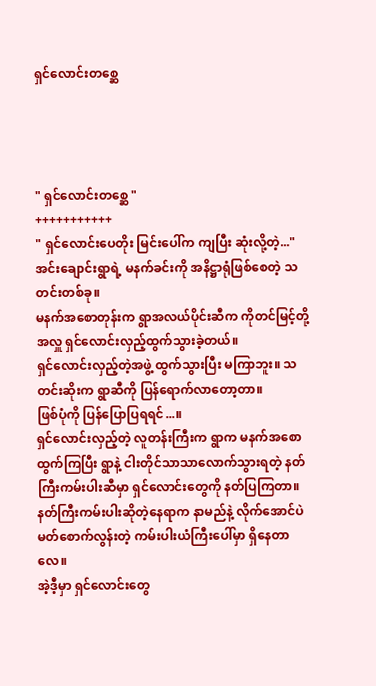ရှင်လောင်းတစ္ဆေ




" ရှင်လောင်းတစ္ဆေ "
+++++++++++
" ရှင်လောင်းပေတိုး မြင်းပေါ်က ကျပြီး ဆုံးလို့တဲ့..."
အင်းချောင်းရွာရဲ့ မနက်ခင်းကို အနိဋ္ဌာရုံဖြစ်စေတဲ့ သတင်းတစ်ခု။
မနက်အစောတုန်းက ရွာအလယ်ပိုင်းဆီက ကိုတင်မြင့်တို့အလှူ ရှင်လောင်းလှည့်ထွက်သွားခဲ့တယ်။
ရှင်လောင်းလှည့်တဲ့အဖွဲ့ ထွက်သွားပြီး မကြာဘူး။ သတင်းဆိုးက ရွာဆီကို ပြန်ရောက်လာတော့တာ။
ဖြစ်ပုံကို ပြန်ပြောပြရရင်...။
ရှင်လောင်းလှည့်တဲ့ လူတန်းကြီးက ရွာက မနက်အစော ထွက်ကြပြီး ရွာနဲ့ ငါးတိုင်သာသာလောက်သွားရတဲ့ နတ်ကြီးကမ်းပါးဆီမှာ ရှင်လောင်းတွေကို နတ်ပြကြတာ။
နတ်ကြီးကမ်းပါးဆိုတဲ့နေရာက နာမည်နဲ့ လိုက်အောင်ပဲ မတ်စောက်လွန်းတဲ့ ကမ်းပါးယံကြီးပေါ်မှာ ရှိနေတာလေ။
အဲ့ဒီ့မှာ ရှင်လောင်းတွေ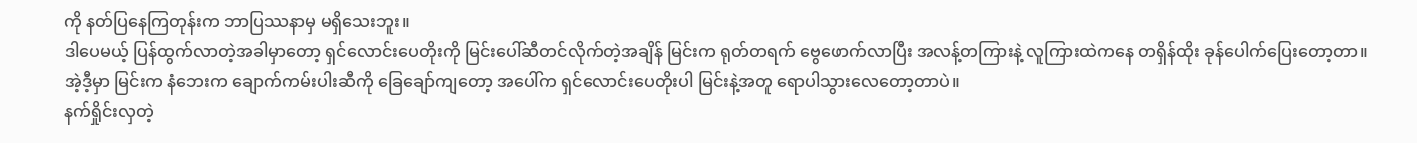ကို နတ်ပြနေကြတုန်းက ဘာပြဿနာမှ မရှိသေးဘူး။
ဒါပေမယ့် ပြန်ထွက်လာတဲ့အခါမှာတော့ ရှင်လောင်းပေတိုးကို မြင်းပေါ်ဆီတင်လိုက်တဲ့အချိန် မြင်းက ရုတ်တရက် ဗွေဖောက်လာပြီး အလန့်တကြားနဲ့ လူကြားထဲကနေ တရှိန်ထိုး ခုန်ပေါက်ပြေးတော့တာ။
အဲ့ဒီ့မှာ မြင်းက နံဘေးက ချောက်ကမ်းပါးဆီကို ခြေချော်ကျတော့ အပေါ်က ရှင်လောင်းပေတိုးပါ မြင်းနဲ့အတူ ရောပါသွားလေတော့တာပဲ။
နက်ရှိုင်းလှတဲ့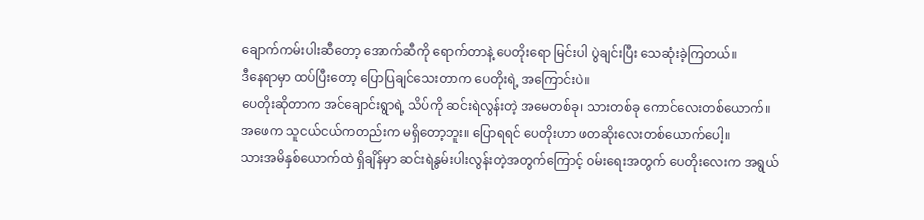ချောက်ကမ်းပါးဆီတော့ အောက်ဆီကို ရောက်တာနဲ့ ပေတိုးရော မြင်းပါ ပွဲချင်းပြီး သေဆုံးခဲ့ကြတယ်။
ဒီနေရာမှာ ထပ်ပြီးတော့ ပြောပြချင်သေးတာက ပေတိုးရဲ့ အကြောင်းပဲ။
ပေတိုးဆိုတာက အင်ချောင်းရွာရဲ့ သိပ်ကို ဆင်းရဲလွန်းတဲ့ အမေတစ်ခု၊ သားတစ်ခု ကောင်လေးတစ်ယောက်။
အဖေက သူငယ်ငယ်ကတည်းက မရှိတော့ဘူး။ ပြောရရင် ပေတိုးဟာ ဖတဆိုးလေးတစ်ယောက်ပေါ့။
သားအမိနှစ်ယောက်ထဲ ရှိချိန်မှာ ဆင်းရဲနွမ်းပါးလွန်းတဲ့အတွက်ကြောင့် ၀မ်းရေးအတွက် ပေတိုးလေးက အရွယ်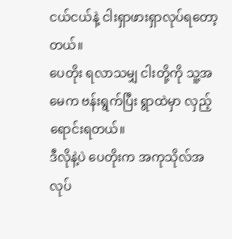ငယ်ငယ်နဲ့ ငါးရှာဖားရှာလုပ်ရတော့တယ်။
ပေတိုး ရလာသမျှ ငါးတို့ကို သူ့အမေက ဗန်းရွက်ပြီး ရွာထဲမှာ လှည့်ရောင်းရတယ်။
ဒီလိုနဲ့ပဲ ပေတိုးက အကုသိုလ်အလုပ်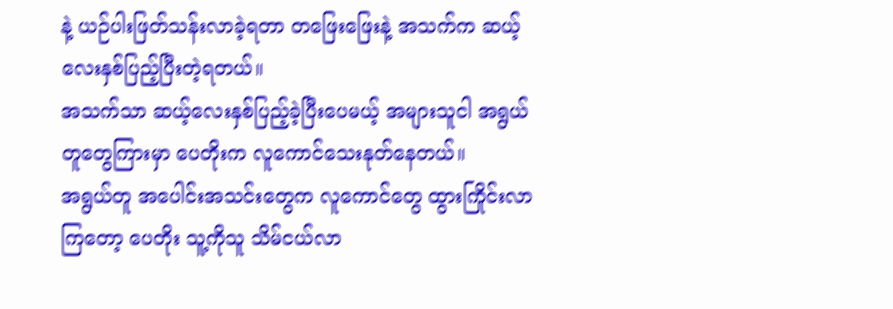နဲ့ ယဉ်ပါးဖြတ်သန်းလာခဲ့ရတာ တဖြေးဖြေးနဲ့ အသက်က ဆယ့်လေးနှစ်ပြည့်ပြီးတဲ့ရတယ်။
အသက်သာ ဆယ့်လေးနှစ်ပြည့်ခဲ့ပြီးပေမယ့် အများသူငါ အရွယ်တူတွေကြားမှာ ပေတိုးက လူကောင်သေးနုတ်နေတယ်။
အရွယ်တူ အပေါင်းအသင်းတွေက လူကောင်တွေ ထွားကြိုင်းလာကြတော့ ပေတိုး သူ့ကိုသူ သိမ်ငယ်လာ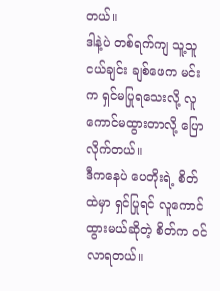တယ်။
ဒါနဲ့ပဲ တစ်ရက်ကျ သူ့သူငယ်ချင်း ချစ်ဖေက မင်းက ရှင်မပြုရသေးလို့ လူကောင်မထွားတာလို့ ပြောလိုက်တယ်။
ဒီကနေပဲ ပေတိုးရဲ့ စိတ်ထဲမှာ ရှင်ပြုရင် လူကောင်ထွားမယ်ဆိုတဲ့ စိတ်က ၀င်လာရတယ်။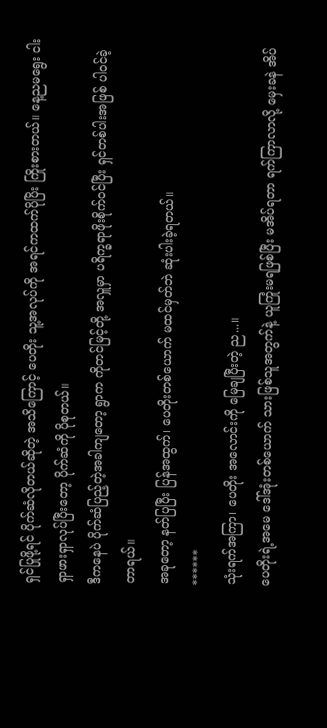ရှင်ပြုဖို့ရင် ပိုက်ဆံလိုတယ်ဆိုတဲ့ အသိကြောင့် ပေတိုး သူ့အလုပ်ကို အရင်ကထက်ပိုပြိး ကြိုးစားတယ်။ နေ့ညမရွေး ငါးရှာဖားရှာလုပ်ပြီးတော့ ပိုက်ဆံကို ပိုစုတယ်။
ဒီကနေပဲ ပိုက်ဆံပြည့်တဲ့အခါကျတော့ ရွာက ကိုတင်မြင့်တို့ အလှူမှာ ပရိက္ခရာဖိုးစိုက်၀င်ပြီး ရှင်တစ်ပါးအဖြစ် ပါ၀င်ခဲ့တာရယ်။
အခုတော့ နတ်ပြပြီး ပြန်အထွက်၊ ပေတိုးတစ်ယောက် မထင်မှတ်ဘဲ ဆုံးပါးခဲ့ရတယ်။
******
သုံးရက်အကြာ၊ ပေတိုး အလောင်းကို မြေချပြီးတဲ့ ည...။
ပေတိုးရဲ့အမေ ဒေါ်အုံးတစ်ယောက် သားဖြစ်သူအတွက်နဲ့ ယူကြုံးမရဖြစ်ပြီး မအိပ်ရတာ ရက်ကြာလာလို့ မှေးခနဲ အိပ်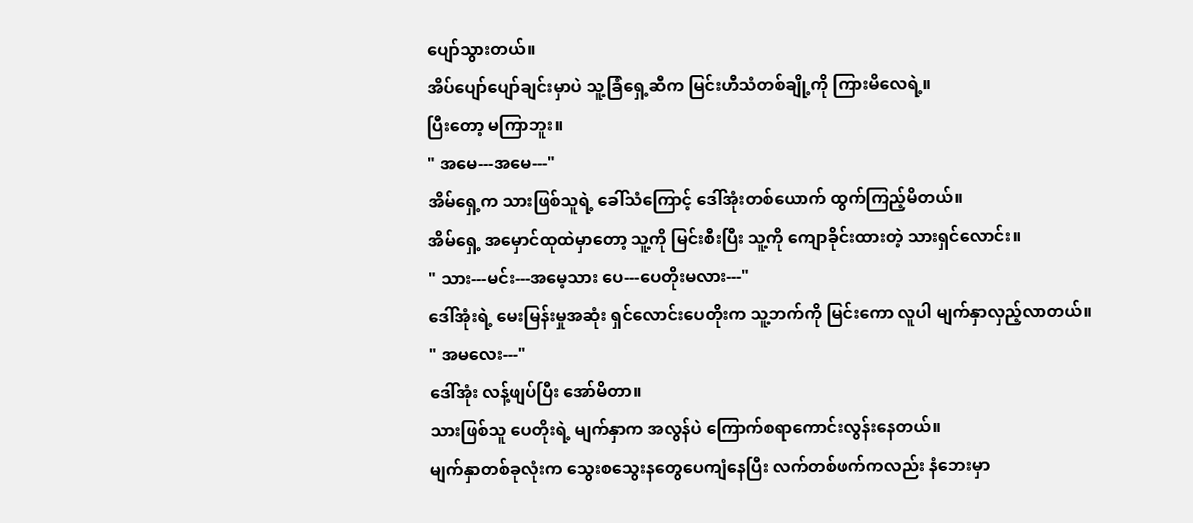ပျော်သွားတယ်။
အိပ်ပျော်ပျော်ချင်းမှာပဲ သူ့ခြံရှေ့ဆီက မြင်းဟီသံတစ်ချို့ကို ကြားမိလေရဲ့။
ပြီးတော့ မကြာဘူး။
" အမေ---အမေ---"
အိမ်ရှေ့က သားဖြစ်သူရဲ့ ခေါ်သံကြောင့် ဒေါ်အုံးတစ်ယောက် ထွက်ကြည့်မိတယ်။
အိမ်ရှေ့ အမှောင်ထုထဲမှာတော့ သူ့ကို မြင်းစီးပြီး သူ့ကို ကျောခိုင်းထားတဲ့ သားရှင်လောင်း။
" သား---မင်း---အမေ့သား ပေ---ပေတိုးမလား---"
ဒေါ်အုံးရဲ့ မေးမြန်းမှုအဆုံး ရှင်လောင်းပေတိုးက သူ့ဘက်ကို မြင်းကော လူပါ မျက်နှာလှည့်လာတယ်။
" အမလေး---"
ဒေါ်အုံး လန့်ဖျပ်ပြီး အော်မိတာ။
သားဖြစ်သူ ပေတိုးရဲ့ မျက်နှာက အလွန်ပဲ ကြောက်စရာကောင်းလွန်းနေတယ်။
မျက်နှာတစ်ခုလုံးက သွေးစသွေးနတွေပေကျံနေပြီး လက်တစ်ဖက်ကလည်း နံဘေးမှာ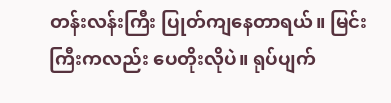တန်းလန်းကြီး ပြုတ်ကျနေတာရယ်။ မြင်းကြီးကလည်း ပေတိုးလိုပဲ။ ရုပ်ပျက်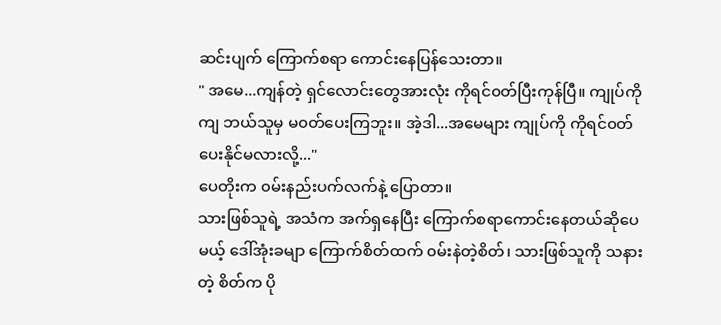ဆင်းပျက် ကြောက်စရာ ကောင်းနေပြန်သေးတာ။
" အမေ...ကျန်တဲ့ ရှင်လောင်းတွေအားလုံး ကိုရင်၀တ်ပြီးကုန်ပြီ။ ကျုပ်ကိုကျ ဘယ်သူမှ မ၀တ်ပေးကြဘူး။ အဲ့ဒါ...အမေများ ကျုပ်ကို ကိုရင်၀တ်ပေးနိုင်မလားလို့..."
ပေတိုးက ၀မ်းနည်းပက်လက်နဲ့ ပြောတာ။
သားဖြစ်သူရဲ့ အသံက အက်ရှနေပြီး ကြောက်စရာကောင်းနေတယ်ဆိုပေမယ့် ဒေါ်အုံးခမျာ ကြောက်စိတ်ထက် ၀မ်းနဲတဲ့စိတ်၊ သားဖြစ်သူကို သနားတဲ့ စိတ်က ပို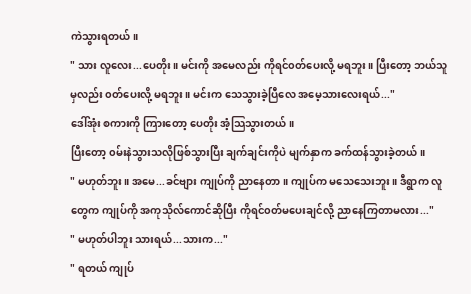ကဲသွားရတယ်။
" သား လူလေး...ပေတိုး။ မင်းကို အမေလည်း ကိုရင်၀တ်ပေးလို့ မရဘူး။ ပြီးတော့ ဘယ်သူမှလည်း ၀တ်ပေးလို့ မရဘူး။ မင်းက သေသွားခဲ့ပြီလေ အမေ့သားလေးရယ်..."
ဒေါ်အုံး စကားကို ကြားတော့ ပေတိုး အံ့သြသွားတယ်။
ပြီးတော့ ၀မ်းနဲသွားသလိုဖြစ်သွားပြီး ချက်ချင်းကိုပဲ မျက်နှာက ခက်ထန်သွားခဲ့တယ်။
" မဟုတ်ဘူး။ အမေ...ခင်ဗျား ကျုပ်ကို ညာနေတာ။ ကျုပ်က မသေသေးဘူး။ ဒီရွာက လူတွေက ကျုပ်ကို အကုသိုလ်ကောင်ဆိုပြီး ကိုရင်၀တ်မပေးချင်လို့ ညာနေကြတာမလား..."
" မဟုတ်ပါဘူး သားရယ်...သားက..."
" ရတယ် ကျုပ်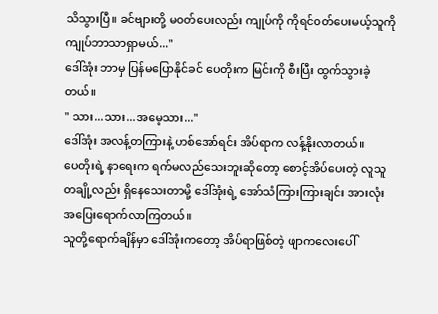သိသွားပြီ။ ခင်ဗျားတို့ မ၀တ်ပေးလည်း ကျုပ်ကို ကိုရင်၀တ်ပေးမယ့်သူကို ကျုပ်ဘာသာရှာမယ်..."
ဒေါ်အုံး ဘာမှ ပြန်မပြောနိုင်ခင် ပေတိုးက မြင်းကို စီးပြီး ထွက်သွားခဲ့တယ်။
" သား...သား...အမေ့သား..."
ဒေါ်အုံး အလန့်တကြားနဲ့ ဟစ်အော်ရင်း အိပ်ရာက လန့်နိုးလာတယ်။
ပေတိုးရဲ့ နာရေးက ရက်မလည်သေးဘူးဆိုတော့ စောင့်အိပ်ပေးတဲ့ လူသူတချို့လည်း ရှိနေသေးတာမို့ ဒေါ်အုံးရဲ့ အော်သံကြားကြားချင်း အားလုံး အပြေးရောက်လာကြတယ်။
သူတို့ရောက်ချိန်မှာ ဒေါ်အုံးကတော့ အိပ်ရာဖြစ်တဲ့ ဖျာကလေးပေါ်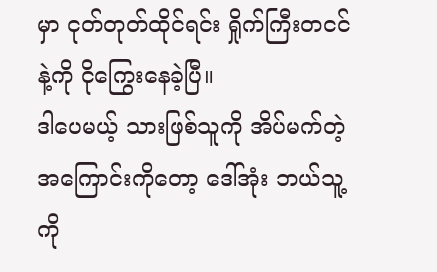မှာ ငုတ်တုတ်ထိုင်ရင်း ရှိုက်ကြီးတငင်နဲ့ကို ငိုကြွေးနေခဲ့ပြီ။
ဒါပေမယ့် သားဖြစ်သူကို အိပ်မက်တဲ့ အကြောင်းကိုတော့ ဒေါ်အုံး ဘယ်သူ့ကို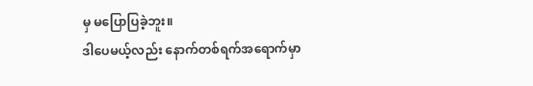မှ မပြောပြခဲ့ဘူး။
ဒါပေမယ့်လည်း နောက်တစ်ရက်အရောက်မှာ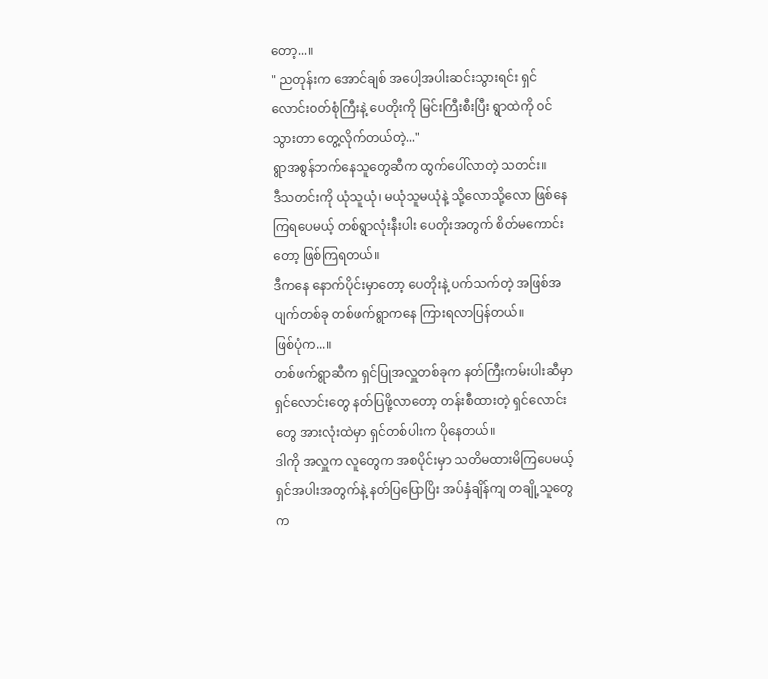တော့...။
" ညတုန်းက အောင်ချစ် အပေါ့အပါးဆင်းသွားရင်း ရှင်လောင်း၀တ်စုံကြီးနဲ့ ပေတိုးကို မြင်းကြီးစီးပြီး ရွာထဲကို ၀င်သွားတာ တွေ့လိုက်တယ်တဲ့..."
ရွာအစွန်ဘက်နေသူတွေဆီက ထွက်ပေါ်လာတဲ့ သတင်း။
ဒီသတင်းကို ယုံသူယုံ၊ မယုံသူမယုံနဲ့ သို့လောသို့လော ဖြစ်နေကြရပေမယ့် တစ်ရွာလုံးနီးပါး ပေတိုးအတွက် စိတ်မကောင်းတော့ ဖြစ်ကြရတယ်။
ဒီကနေ နောက်ပိုင်းမှာတော့ ပေတိုးနဲ့ ပက်သက်တဲ့ အဖြစ်အပျက်တစ်ခု တစ်ဖက်ရွာကနေ ကြားရလာပြန်တယ်။
ဖြစ်ပုံက...။
တစ်ဖက်ရွာဆီက ရှင်ပြုအလှူတစ်ခုက နတ်ကြီးကမ်းပါးဆီမှာ ရှင်လောင်းတွေ နတ်ပြဖို့လာတော့ တန်းစီထားတဲ့ ရှင်လောင်းတွေ အားလုံးထဲမှာ ရှင်တစ်ပါးက ပိုနေတယ်။
ဒါကို အလှူက လူတွေက အစပိုင်းမှာ သတိမထားမိကြပေမယ့် ရှင်အပါးအတွက်နဲ့ နတ်ပြပြောပြိး အပ်နှံချိန်ကျ တချို့သူတွေက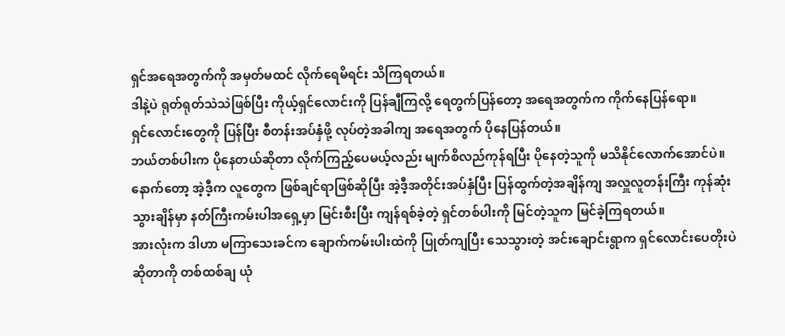ရှင်အရေအတွက်ကို အမှတ်မထင် လိုက်ရေမိရင်း သိကြရတယ်။
ဒါနဲ့ပဲ ရုတ်ရုတ်သဲသဲဖြစ်ပြီး ကိုယ့်ရှင်လောင်းကို ပြန်ချီကြလို့ ရေတွက်ပြန်တော့ အရေအတွက်က ကိုက်နေပြန်ရော။
ရှင်လောင်းတွေကို ပြန်ပြီး စီတန်းအပ်နှံဖို့ လုပ်တဲ့အခါကျ အရေအတွက် ပိုနေပြန်တယ်။
ဘယ်တစ်ပါးက ပိုနေတယ်ဆိုတာ လိုက်ကြည့်ပေမယ့်လည်း မျက်စိလည်ကုန်ရပြီး ပိုနေတဲ့သူကို မသိနိုင်လောက်အောင်ပဲ။
နောက်တော့ အဲ့ဒီ့က လူတွေက ဖြစ်ချင်ရာဖြစ်ဆိုပြီး အဲ့ဒီ့အတိုင်းအပ်နှံပြီး ပြန်ထွက်တဲ့အချိန်ကျ အလှူလူတန်းကြီး ကုန်ဆုံးသွားချိန်မှာ နတ်ကြီးကမ်းပါအရှေ့မှာ မြင်းစီးပြီး ကျန်ရစ်ခဲ့တဲ့ ရှင်တစ်ပါးကို မြင်တဲ့သူက မြင်ခဲ့ကြရတယ်။
အားလုံးက ဒါဟာ မကြာသေးခင်က ချောက်ကမ်းပါးထဲကို ပြုတ်ကျပြီး သေသွားတဲ့ အင်းချောင်းရွာက ရှင်လောင်းပေတိုးပဲဆိုတာကို တစ်ထစ်ချ ယုံ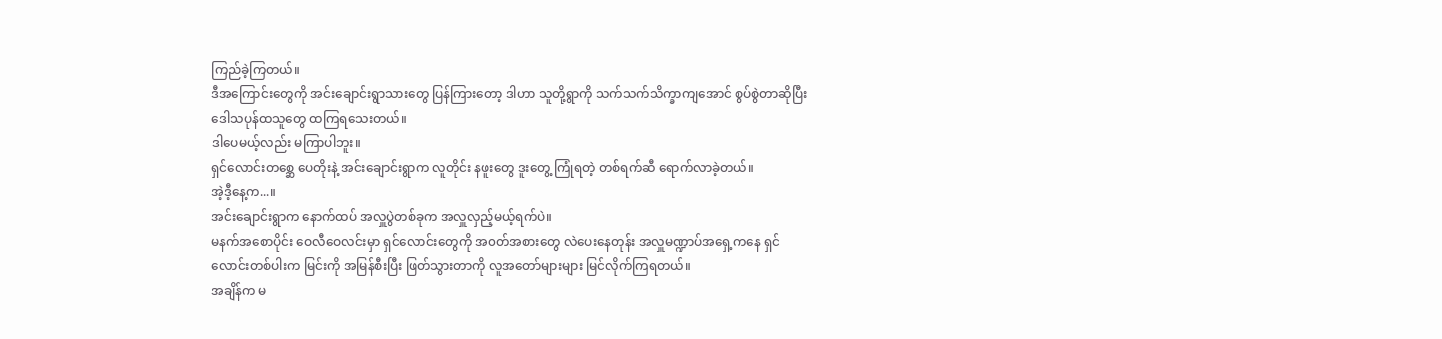ကြည်ခဲ့ကြတယ်။
ဒီအကြောင်းတွေကို အင်းချောင်းရွာသားတွေ ပြန်ကြားတော့ ဒါဟာ သူတို့ရွာကို သက်သက်သိက္ခာကျအောင် စွပ်စွဲတာဆိုပြီး ဒေါသပုန်ထသူတွေ ထကြရသေးတယ်။
ဒါပေမယ့်လည်း မကြာပါဘူး။
ရှင်လောင်းတစ္ဆေ ပေတိုးနဲ့ အင်းချောင်းရွာက လူတိုင်း နဖူးတွေ ဒူးတွေ့ ကြုံရတဲ့ တစ်ရက်ဆီ ရောက်လာခဲ့တယ်။
အဲ့ဒီ့နေ့က...။
အင်းချောင်းရွာက နောက်ထပ် အလှူပွဲတစ်ခုက အလှူလှည့်မယ့်ရက်ပဲ။
မနက်အစောပိုင်း ဝေလီဝေလင်းမှာ ရှင်လောင်းတွေကို အ၀တ်အစားတွေ လဲပေးနေတုန်း အလှူမဏ္ဍာပ်အရှေ့ကနေ ရှင်လောင်းတစ်ပါးက မြင်းကို အမြန်စီးပြီး ဖြတ်သွားတာကို လူအတော်များများ မြင်လိုက်ကြရတယ်။
အချိန်က မ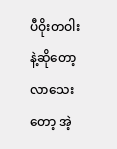ပီဝိုးတဝါးနဲ့ဆိုတော့ လာသေးတော့ အဲ့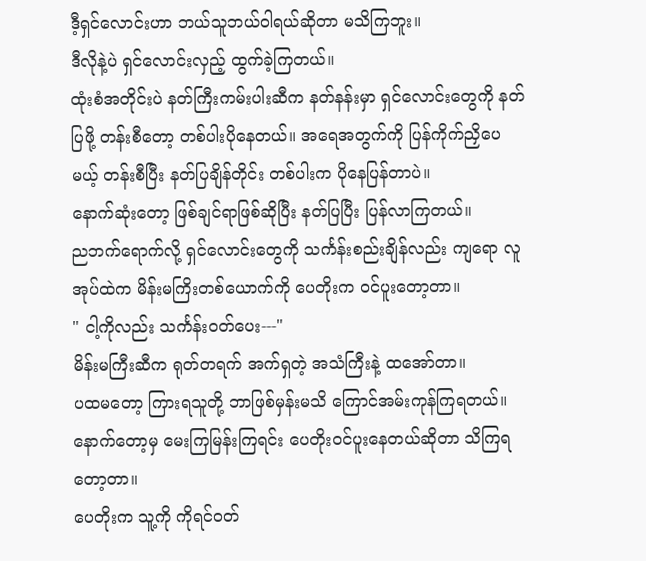ဒီ့ရှင်လောင်းဟာ ဘယ်သူဘယ်ဝါရယ်ဆိုတာ မသိကြဘူး။
ဒီလိုနဲ့ပဲ ရှင်လောင်းလှည့် ထွက်ခဲ့ကြတယ်။
ထုံးစံအတိုင်းပဲ နတ်ကြီးကမ်းပါးဆီက နတ်နန်းမှာ ရှင်လောင်းတွေကို နတ်ပြဖို့ တန်းစီတော့ တစ်ပါးပိုနေတယ်။ အရေအတွက်ကို ပြန်ကိုက်ညှိပေမယ့် တန်းစီပြီး နတ်ပြချိန်တိုင်း တစ်ပါးက ပိုနေပြန်တာပဲ။
နောက်ဆုံးတော့ ဖြစ်ချင်ရာဖြစ်ဆိုပြီး နတ်ပြပြီး ပြန်လာကြတယ်။
ညဘက်ရောက်လို့ ရှင်လောင်းတွေကို သင်္ကန်းစည်းချိန်လည်း ကျရော လူအုပ်ထဲက မိန်းမကြိးတစ်ယောက်ကို ပေတိုးက ၀င်ပူးတော့တာ။
" ငါ့ကိုလည်း သင်္ကန်း၀တ်ပေး---"
မိန်းမကြီးဆီက ရုတ်တရက် အက်ရှတဲ့ အသံကြီးနဲ့ ထအော်တာ။
ပထမတော့ ကြားရသူတို့ ဘာဖြစ်မှန်းမသိ ကြောင်အမ်းကုန်ကြရတယ်။
နောက်တော့မှ မေးကြမြန်းကြရင်း ပေတိုး၀င်ပူးနေတယ်ဆိုတာ သိကြရတော့တာ။
ပေတိုးက သူ့ကို ကိုရင်၀တ်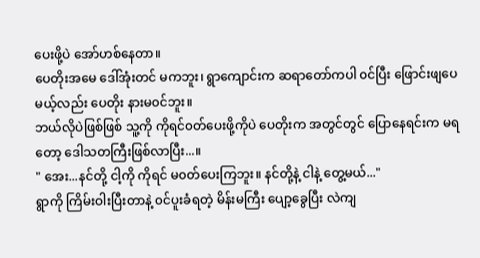ပေးဖို့ပဲ အော်ဟစ်နေတာ။
ပေတိုးအမေ ဒေါ်အုံးတင် မကဘူး၊ ရွာကျောင်းက ဆရာတော်ကပါ ၀င်ပြီး ဖြောင်းဖျပေမယ့်လည်း ပေတိုး နားမ၀င်ဘူး။
ဘယ်လိုပဲဖြစ်ဖြစ် သူ့ကို ကိုရင်၀တ်ပေးဖို့ကိုပဲ ပေတိုးက အတွင်တွင် ပြောနေရင်းက မရတော့ ဒေါသတကြီးဖြစ်လာပြီး...။
" အေး...နင်တို့ ငါ့ကို ကိုရင် မ၀တ်ပေးကြဘူး။ နင်တို့နဲ့ ငါနဲ့ တွေ့မယ်..."
ရွာကို ကြိမ်းဝါးပြီးတာနဲ့ ၀င်ပူးခံရတဲ့ မိန်းမကြီး ပျော့ခွေပြီး လဲကျ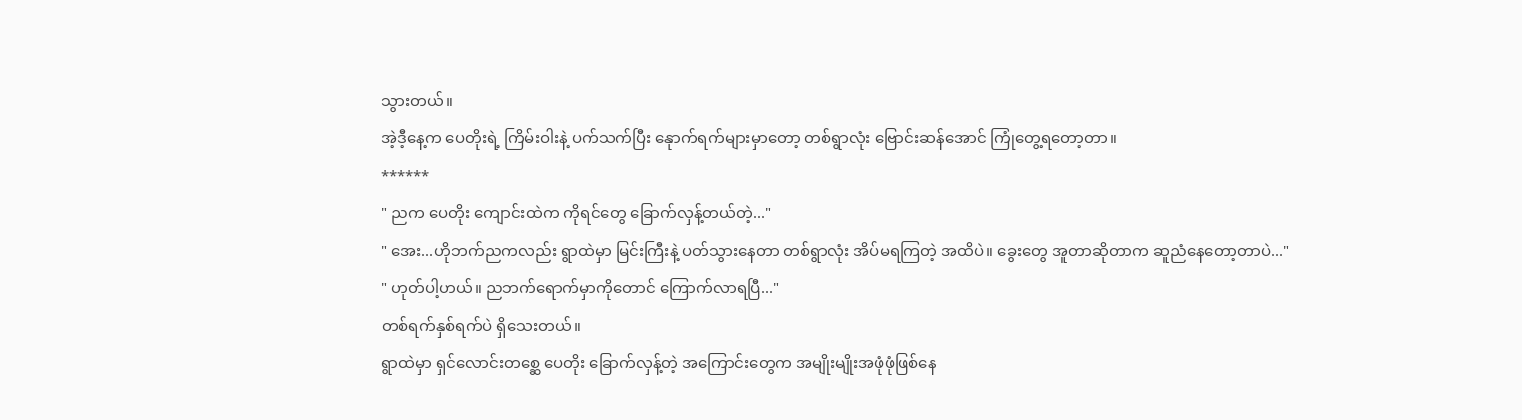သွားတယ်။
အဲ့ဒီ့နေ့က ပေတိုးရဲ့ ကြိမ်းဝါးနဲ့ ပက်သက်ပြီး နေုာက်ရက်များမှာတော့ တစ်ရွာလုံး ဗြောင်းဆန်အောင် ကြုံတွေ့ရတော့တာ။
******
" ညက ပေတိုး ကျောင်းထဲက ကိုရင်တွေ ခြောက်လှန့်တယ်တဲ့..."
" အေး...ဟိုဘက်ညကလည်း ရွာထဲမှာ မြင်းကြီးနဲ့ ပတ်သွားနေတာ တစ်ရွာလုံး အိပ်မရကြတဲ့ အထိပဲ။ ခွေးတွေ အူတာဆိုတာက ဆူညံနေတော့တာပဲ..."
" ဟုတ်ပါ့ဟယ်။ ညဘက်ရောက်မှာကိုတောင် ကြောက်လာရပြီ..."
တစ်ရက်နှစ်ရက်ပဲ ရှိသေးတယ်။
ရွာထဲမှာ ရှင်လောင်းတစ္ဆေ ပေတိုး ခြောက်လှန့်တဲ့ အကြောင်းတွေက အမျိုးမျိုးအဖုံဖုံဖြစ်နေ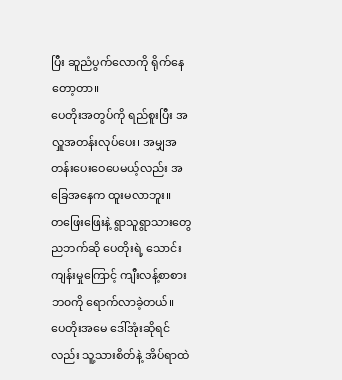ပြီး ဆူညံပွက်လောကို ရိုက်နေတော့တာ။
ပေတိုးအတွပ်ကို ရည်စူးပြီး အလှူအတန်းလုပ်ပေး၊ အမျှအတန်းပေးဝေပေမယ့်လည်း အခြေအနေက ထူးမလာဘူး။
တဖြေးဖြေးနဲ့ ရွာသူရွာသားတွေ ညဘက်ဆို ပေတိုးရဲ့ သောင်းကျန်းမှုကြောင့် ကျီးလန့်စာစားဘ၀ကို ရောက်လာခဲ့တယ်။
ပေတိုးအမေ ဒေါ်အုံးဆိုရင်လည်း သူ့သားစိတ်နဲ့ အိပ်ရာထဲ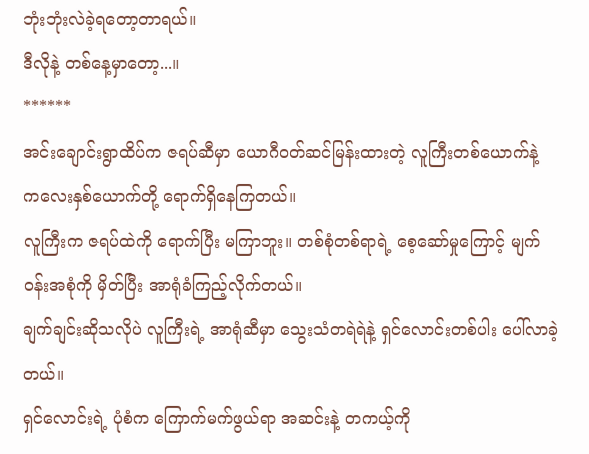ဘုံးဘုံးလဲခဲ့ရတော့တာရယ်။
ဒီလိုနဲ့ တစ်နေ့မှာတော့...။
******
အင်းချောင်းရွာထိပ်က ဇရပ်ဆီမှာ ယောဂီ၀တ်ဆင်မြန်းထားတဲ့ လူကြီးတစ်ယောက်နဲ့ ကလေးနှစ်ယောက်တို့ ရောက်ရှိနေကြတယ်။
လူကြီးက ဇရပ်ထဲကို ရောက်ပြီး မကြာဘူး။ တစ်စုံတစ်ရာရဲ့ စေ့ဆော်မှုကြောင့် မျက်၀န်းအစုံကို မှိတ်ပြီး အာရုံခံကြည့်လိုက်တယ်။
ချက်ချင်းဆိုသလိုပဲ လူကြီးရဲ့ အာရုံဆီမှာ သွေးသံတရဲရဲနဲ့ ရှင်လောင်းတစ်ပါး ပေါ်လာခဲ့တယ်။
ရှင်လောင်းရဲ့ ပုံစံက ကြောက်မက်ဖွယ်ရာ အဆင်းနဲ့ တကယ့်ကို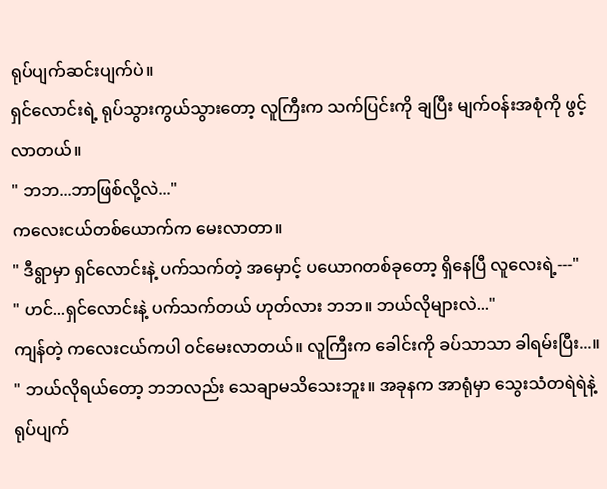ရုပ်ပျက်ဆင်းပျက်ပဲ။
ရှင်လောင်းရဲ့ ရုပ်သွားကွယ်သွားတော့ လူကြီးက သက်ပြင်းကို ချပြီး မျက်၀န်းအစုံကို ဖွင့်လာတယ်။
" ဘဘ...ဘာဖြစ်လို့လဲ..."
ကလေးငယ်တစ်ယောက်က မေးလာတာ။
" ဒီရွာမှာ ရှင်လောင်းနဲ့ ပက်သက်တဲ့ အမှောင့် ပယောဂတစ်ခုတော့ ရှိနေပြီ လူလေးရဲ့---"
" ဟင်...ရှင်လောင်းနဲ့ ပက်သက်တယ် ဟုတ်လား ဘဘ။ ဘယ်လိုများလဲ..."
ကျန်တဲ့ ကလေးငယ်ကပါ ၀င်မေးလာတယ်။ လူကြီးက ခေါင်းကို ခပ်သာသာ ခါရမ်းပြီး...။
" ဘယ်လိုရယ်တော့ ဘဘလည်း သေချာမသိသေးဘူး။ အခုနက အာရုံမှာ သွေးသံတရဲရဲနဲ့ ရုပ်ပျက်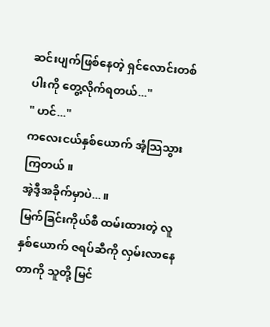ဆင်းပျက်ဖြစ်နေတဲ့ ရှင်လောင်းတစ်ပါးကို တွေ့လိုက်ရတယ်..."
" ဟင်..."
ကလေးငယ်နှစ်ယောက် အံ့သြသွားကြတယ်။
အဲ့ဒီ့အခိုက်မှာပဲ...။
မြက်ခြင်းကိုယ်စီ ထမ်းထားတဲ့ လူနှစ်ယောက် ဇရပ်ဆီကို လှမ်းလာနေတာကို သူတို့ မြင်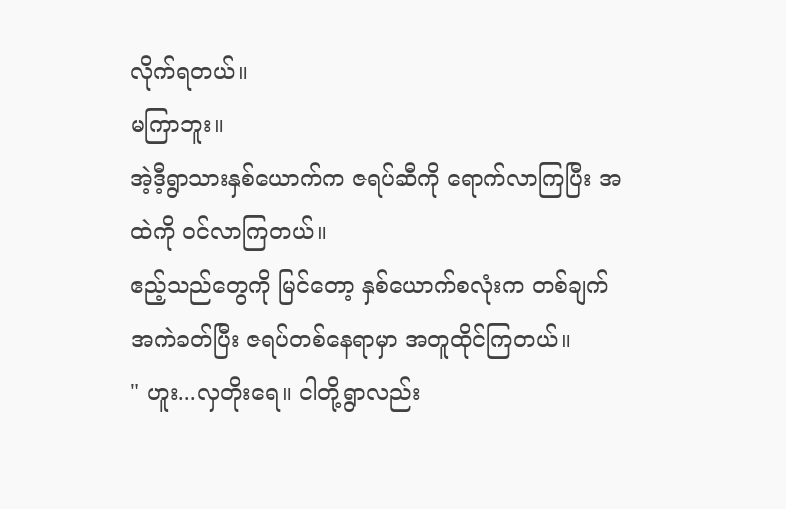လိုက်ရတယ်။
မကြာဘူး။
အဲ့ဒီ့ရွာသားနှစ်ယောက်က ဇရပ်ဆီကို ရောက်လာကြပြီး အထဲကို ၀င်လာကြတယ်။
ဧည့်သည်တွေကို မြင်တော့ နှစ်ယောက်စလုံးက တစ်ချက် အကဲခတ်ပြီး ဇရပ်တစ်နေရာမှာ အတူထိုင်ကြတယ်။
" ဟူး...လှတိုးရေ။ ငါတို့ရွာလည်း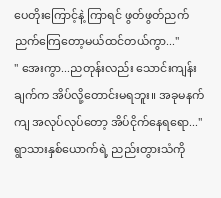ပေတိုးကြောင့်နဲ့ ကြာရင် ဖွတ်ဖွတ်ညက်ညက်ကြေတော့မယ်ထင်တယ်ကွာ..."
" အေးကွာ...ညတုန်းလည်း သောင်းကျန်းချက်က အိပ်လို့တောင်းမရဘူး။ အခုမနက်ကျ အလုပ်လုပ်တော့ အိပ်ငိုက်နေရရော..."
ရွာသားနှစ်ယောက်ရဲ့ ညည်းတွားသံကို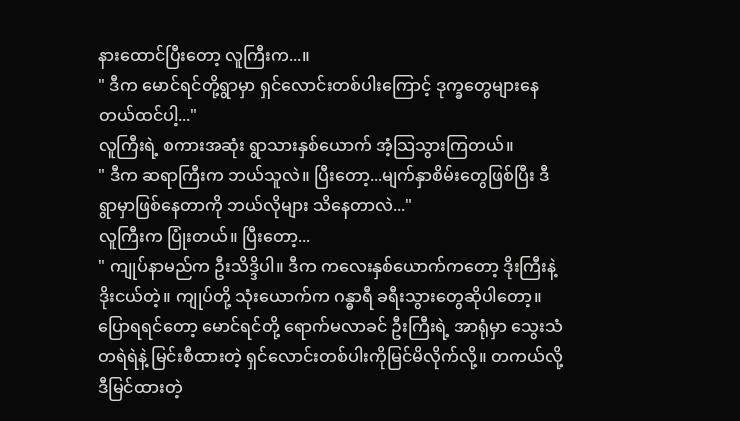နားထောင်ပြီးတော့ လူကြီးက...။
" ဒီက မောင်ရင်တို့ရွာမှာ ရှင်လောင်းတစ်ပါးကြောင့် ဒုက္ခတွေများနေတယ်ထင်ပါ့..."
လူကြီးရဲ့ စကားအဆုံး ရွာသားနှစ်ယောက် အံ့သြသွားကြတယ်။
" ဒီက ဆရာကြီးက ဘယ်သူလဲ။ ပြီးတော့...မျက်နှာစိမ်းတွေဖြစ်ပြီး ဒီရွာမှာဖြစ်နေတာကို ဘယ်လိုများ သိနေတာလဲ..."
လူကြီးက ပြုံးတယ်။ ပြီးတော့...
" ကျုပ်နာမည်က ဦးသိဒ္ဒိပါ။ ဒီက ကလေးနှစ်ယောက်ကတော့ ဒိုးကြီးနဲ့ ဒိုးငယ်တဲ့။ ကျုပ်တို့ သုံးယောက်က ဂန္ဓာရီ ခရီးသွားတွေဆိုပါတော့။ ပြောရရင်တော့ မောင်ရင်တို့ ရောက်မလာခင် ဦးကြီးရဲ့ အာရုံမှာ သွေးသံတရဲရဲနဲ့ မြင်းစီထားတဲ့ ရှင်လောင်းတစ်ပါးကိုမြင်မိလိုက်လို့။ တကယ်လို့ ဒီမြင်ထားတဲ့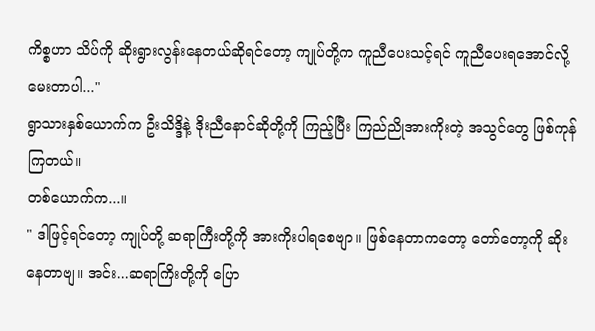ကိစ္စဟာ သိပ်ကို ဆိုးရွားလွန်းနေတယ်ဆိုရင်တော့ ကျုပ်တို့က ကူညီပေးသင့်ရင် ကူညီပေးရအောင်လို့ မေးတာပါ..."
ရွာသားနှစ်ယောက်က ဦးသိဒ္ဒိနဲ့ ဒိုးညီနောင်ဆိုတို့ကို ကြည့်ပြီး ကြည်ညိုအားကိုးတဲ့ အသွင်တွေ ဖြစ်ကုန်ကြတယ်။
တစ်ယောက်က...။
" ဒါဖြင့်ရင်တော့ ကျုပ်တို့ ဆရာကြီးတို့ကို အားကိုးပါရစေဗျာ။ ဖြစ်နေတာကတော့ တော်တော့ကို ဆိုးနေတာဗျ။ အင်း...ဆရာကြိးတို့ကို ပြော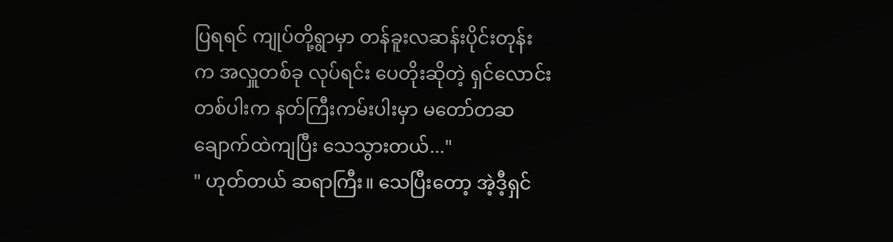ပြရရင် ကျုပ်တို့ရွာမှာ တန်ခူးလဆန်းပိုင်းတုန်းက အလှူတစ်ခု လုပ်ရင်း ပေတိုးဆိုတဲ့ ရှင်လောင်းတစ်ပါးက နတ်ကြီးကမ်းပါးမှာ မတော်တဆချောက်ထဲကျပြီး သေသွားတယ်..."
" ဟုတ်တယ် ဆရာကြီး။ သေပြီးတော့ အဲ့ဒီ့ရှင်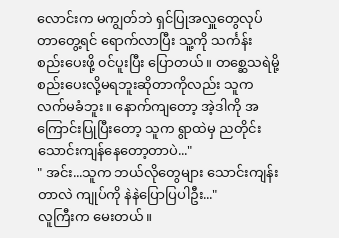လောင်းက မကျွတ်ဘဲ ရှင်ပြုအလှူတွေလုပ်တာတွေ့ရင် ရောက်လာပြီး သူ့ကို သင်္ကန်းစည်းပေးဖို့ ၀င်ပူးပြီး ပြောတယ်။ တစ္ဆေသရဲမို့ စည်းပေးလို့မရဘူးဆိုတာကိုလည်း သူက လက်မခံဘူး။ နောက်ကျတော့ အဲ့ဒါကို အကြောင်းပြုပြီးတော့ သူက ရွာထဲမှ ညတိုင်းသောင်းကျန်နေတော့တာပဲ..."
" အင်း...သူက ဘယ်လိုတွေများ သောင်းကျန်းတာလဲ ကျုပ်ကို နဲနဲပြောပြပါဦး..."
လူကြီးက မေးတယ်။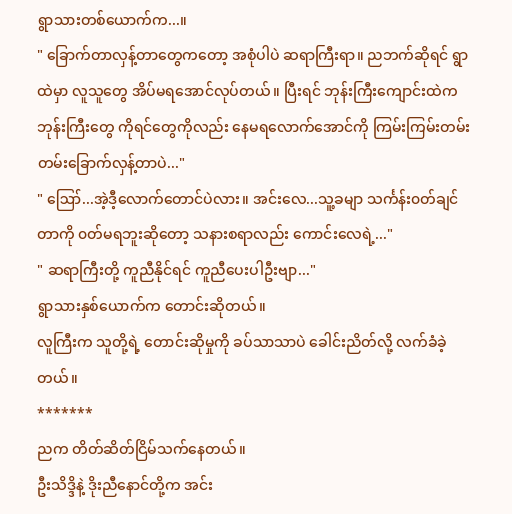ရွာသားတစ်ယောက်က...။
" ခြောက်တာလှန့်တာတွေကတော့ အစုံပါပဲ ဆရာကြီးရာ။ ညဘက်ဆိုရင် ရွာထဲမှာ လူသူတွေ အိပ်မရအောင်လုပ်တယ်။ ပြီးရင် ဘုန်းကြီးကျောင်းထဲက ဘုန်းကြီးတွေ ကိုရင်တွေကိုလည်း နေမရလောက်အောင်ကို ကြမ်းကြမ်းတမ်းတမ်းခြောက်လှန့်တာပဲ..."
" ဪ...အဲ့ဒီ့လောက်တောင်ပဲလား။ အင်းလေ...သူ့ခမျာ သင်္ကန်း၀တ်ချင်တာကို ၀တ်မရဘူးဆိုတော့ သနားစရာလည်း ကောင်းလေရဲ့..."
" ဆရာကြီးတို့ ကူညီနိုင်ရင် ကူညီပေးပါဦးဗျာ..."
ရွာသားနှစ်ယောက်က တောင်းဆိုတယ်။
လူကြီးက သူတို့ရဲ့ တောင်းဆိုမှုကို ခပ်သာသာပဲ ခေါင်းညိတ်လို့ လက်ခံခဲ့တယ်။
*******
ညက တိတ်ဆိတ်ငြိမ်သက်နေတယ်။
ဦးသိဒ္ဒိနဲ့ ဒိုးညီနောင်တို့က အင်း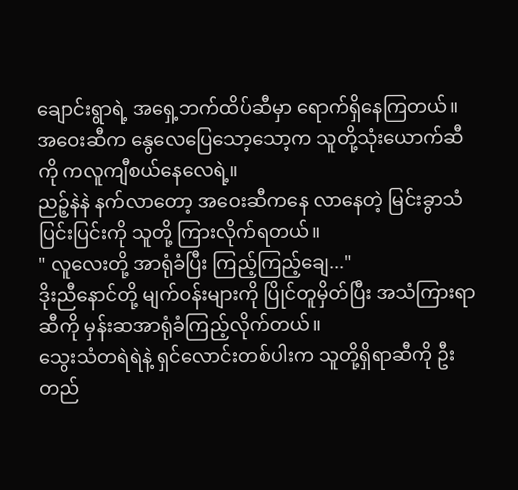ချောင်းရွာရဲ့ အရှေ့ဘက်ထိပ်ဆီမှာ ရောက်ရှိနေကြတယ်။
အဝေးဆီက နွေလေပြေသော့သော့က သူတို့သုံးယောက်ဆီကို ကလူကျီစယ်နေလေရဲ့။
ညဉ့်နဲနဲ နက်လာတော့ အဝေးဆီကနေ လာနေတဲ့ မြင်းခွာသံပြင်းပြင်းကို သူတို့ ကြားလိုက်ရတယ်။
" လူလေးတို့ အာရုံခံပြီး ကြည့်ကြည့်ချေ..."
ဒိုးညီနောင်တို့ မျက်၀န်းများကို ပြိုင်တူမှိတ်ပြီး အသံကြားရာဆီကို မှန်းဆအာရုံခံကြည့်လိုက်တယ်။
သွေးသံတရဲရဲနဲ့ ရှင်လောင်းတစ်ပါးက သူတို့ရှိရာဆီကို ဦးတည်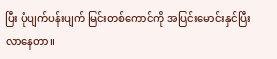ပြီး ပုံပျက်ပန်းပျက် မြင်းတစ်ကောင်ကို အပြင်းမောင်းနှင်ပြီး လာနေတာ။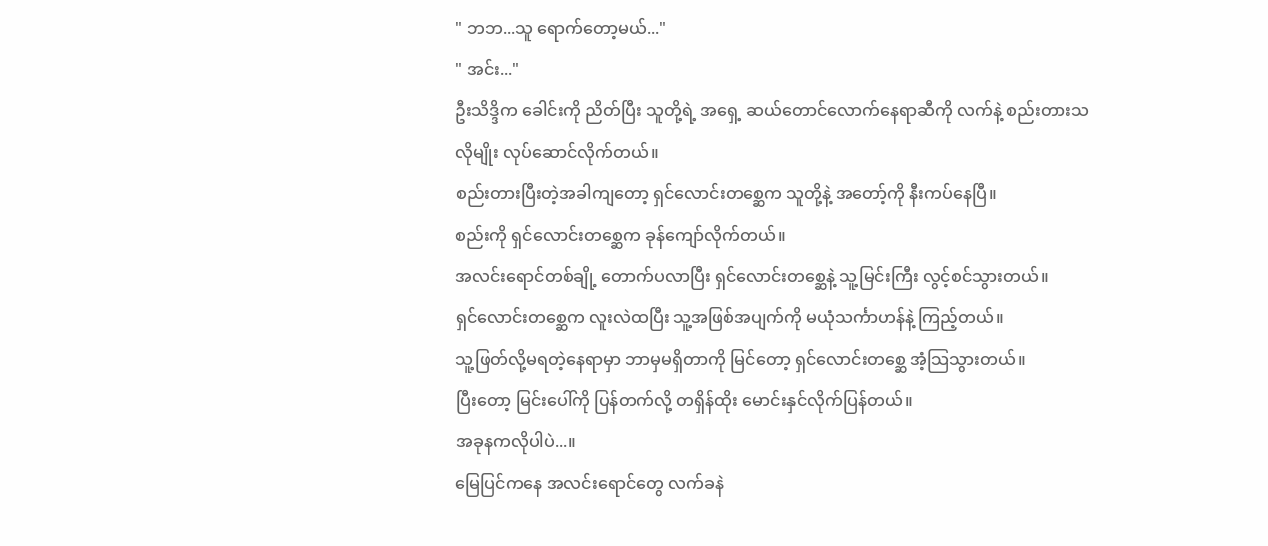" ဘဘ...သူ ရောက်တော့မယ်..."
" အင်း..."
ဦးသိဒ္ဒိက ခေါင်းကို ညိတ်ပြီး သူတို့ရဲ့ အရှေ့ ဆယ်တောင်လောက်နေရာဆီကို လက်နဲ့ စည်းတားသလိုမျိုး လုပ်ဆောင်လိုက်တယ်။
စည်းတားပြီးတဲ့အခါကျတော့ ရှင်လောင်းတစ္ဆေက သူတို့နဲ့ အတော့်ကို နီးကပ်နေပြီ။
စည်းကို ရှင်လောင်းတစ္ဆေက ခုန်ကျော်လိုက်တယ်။
အလင်းရောင်တစ်ချို့ တောက်ပလာပြီး ရှင်လောင်းတစ္ဆေနဲ့ သူ့မြင်းကြီး လွင့်စင်သွားတယ်။
ရှင်လောင်းတစ္ဆေက လူးလဲထပြီး သူ့အဖြစ်အပျက်ကို မယုံသင်္ကာဟန်နဲ့ ကြည့်တယ်။
သူ့ဖြတ်လို့မရတဲ့နေရာမှာ ဘာမှမရှိတာကို မြင်တော့ ရှင်လောင်းတစ္ဆေ အံ့သြသွားတယ်။
ပြီးတော့ မြင်းပေါ်ကို ပြန်တက်လို့ တရှိန်ထိုး မောင်းနှင်လိုက်ပြန်တယ်။
အခုနကလိုပါပဲ...။
မြေပြင်ကနေ အလင်းရောင်တွေ လက်ခနဲ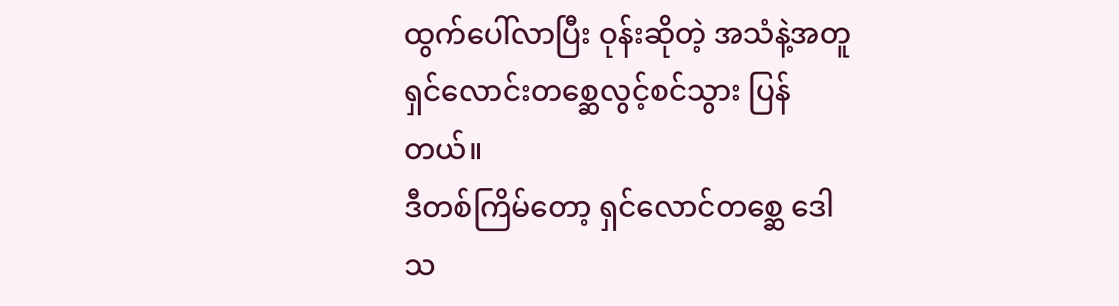ထွက်ပေါ်လာပြီး ဝုန်းဆိုတဲ့ အသံနဲ့အတူ ရှင်လောင်းတစ္ဆေလွင့်စင်သွား ပြန်တယ်။
ဒီတစ်ကြိမ်တော့ ရှင်လောင်တစ္ဆေ ဒေါသ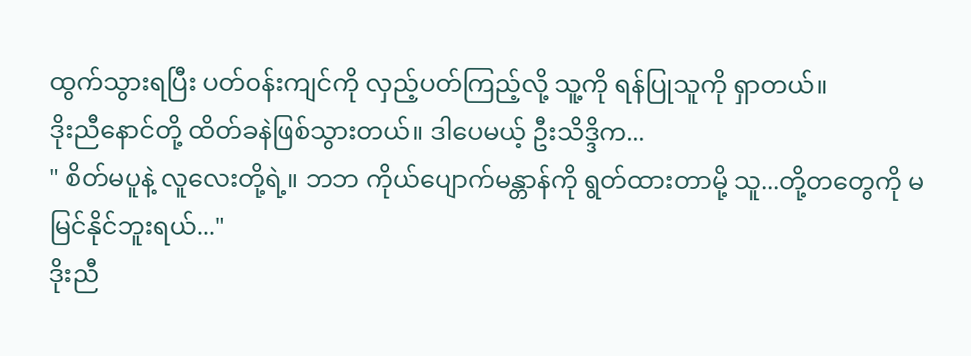ထွက်သွားရပြီး ပတ်၀န်းကျင်ကို လှည့်ပတ်ကြည့်လို့ သူ့ကို ရန်ပြုသူကို ရှာတယ်။
ဒိုးညီနောင်တို့ ထိတ်ခနဲဖြစ်သွားတယ်။ ဒါပေမယ့် ဦးသိဒ္ဒိက...
" စိတ်မပူနဲ့ လူလေးတို့ရဲ့။ ဘဘ ကိုယ်ပျောက်မန္တာန်ကို ရွတ်ထားတာမို့ သူ...တို့တတွေကို မမြင်နိုင်ဘူးရယ်..."
ဒိုးညီ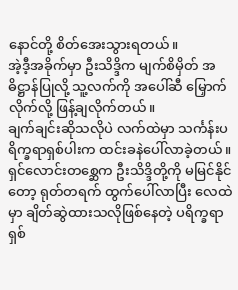နောင်တို့ စိတ်အေးသွားရတယ်။
အဲ့ဒီ့အခိုက်မှာ ဦးသိဒ္ဒိက မျက်စိမှိတ် အဓိဋ္ဌာန်ပြုလို့ သူ့လက်ကို အပေါ်ဆီ မြှောက်လိုက်လို့ ဖြန့်ချလိုက်တယ်။
ချက်ချင်းဆိုသလိုပဲ လက်ထဲမှာ သင်္ကန်းပရိက္ခရာရှစ်ပါးက ထင်းခနဲပေါ်လာခဲ့တယ်။
ရှင်လောင်းတစ္ဆေက ဦးသိဒ္ဒိတို့ကို မမြင်နိုင်တော့ ရုတ်တရက် ထွက်ပေါ်လာပြီး လေထဲမှာ ချိတ်ဆွဲထားသလိုဖြစ်နေတဲ့ ပရိက္ခရာရှစ်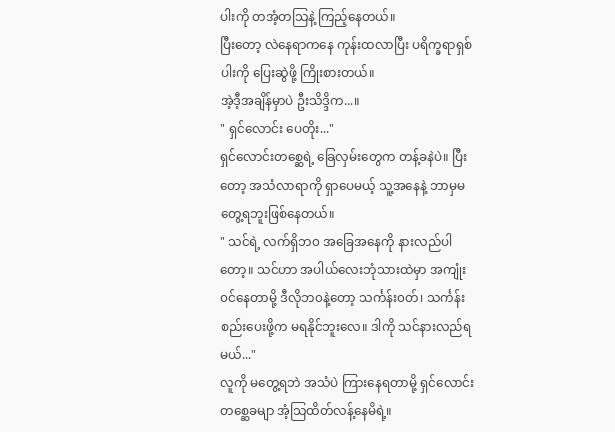ပါးကို တအံ့တသြနဲ့ ကြည့်နေတယ်။
ပြီးတော့ လဲနေရာကနေ ကုန်းထလာပြီး ပရိက္ခရာရှစ်ပါးကို ပြေးဆွဲဖို့ ကြိုးစားတယ်။
အဲ့ဒီ့အချိန်မှာပဲ ဦးသိဒ္ဒိက...။
" ရှင်လောင်း ပေတိုး..."
ရှင်လောင်းတစ္ဆေရဲ့ ခြေလှမ်းတွေက တန့်ခနဲပဲ။ ပြီးတော့ အသံလာရာကို ရှာပေမယ့် သူ့အနေနဲ့ ဘာမှမတွေ့ရဘူးဖြစ်နေတယ်။
" သင်ရဲ့ လက်ရှိဘ၀ အခြေအနေကို နားလည်ပါတော့။ သင်ဟာ အပါယ်လေးဘုံသားထဲမှာ အကျုံး၀င်နေတာမို့ ဒီလိုဘ၀နဲ့တော့ သင်္ကန်း၀တ်၊ သင်္ကန်းစည်းပေးဖို့က မရနိုင်ဘူးလေ။ ဒါကို သင်နားလည်ရမယ်..."
လူကို မတွေ့ရဘဲ အသံပဲ ကြားနေရတာမို့ ရှင်လောင်းတစ္ဆေခမျာ အံ့သြထိတ်လန့်နေမိရဲ့။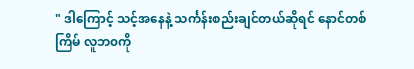" ဒါကြောင့် သင့်အနေနဲ့ သင်္ကန်းစည်းချင်တယ်ဆိုရင် နောင်တစ်ကြိမ် လူဘ၀ကို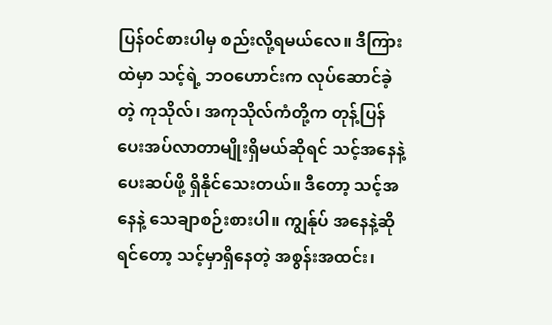ပြန်၀င်စားပါမှ စည်းလို့ရမယ်လေ။ ဒီကြားထဲမှာ သင့်ရဲ့ ဘဝဟောင်းက လုပ်ဆောင်ခဲ့တဲ့ ကုသိုလ်၊ အကုသိုလ်ကံတို့က တုန့်ပြန်ပေးအပ်လာတာမျိုးရှိမယ်ဆိုရင် သင့်အနေနဲ့ ပေးဆပ်ဖို့ ရှိနိုင်သေးတယ်။ ဒီတော့ သင့်အနေနဲ့ သေချာစဉ်းစားပါ။ ကျွန်ုပ် အနေနဲ့ဆိုရင်တော့ သင့်မှာရှိနေတဲ့ အစွန်းအထင်း၊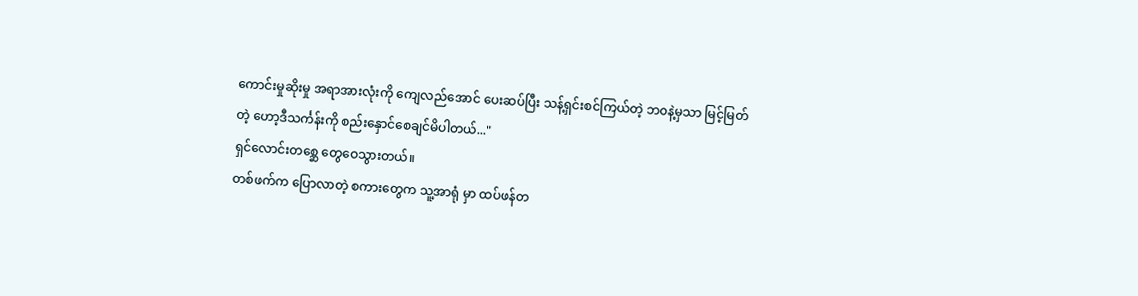ကောင်းမှုဆိုးမှု အရာအားလုံးကို ကျေလည်အောင် ပေးဆပ်ပြီး သန့်ရှင်းစင်ကြယ်တဲ့ ဘ၀နဲ့မှသာ မြင့်မြတ်တဲ့ ဟော့ဒီသင်္ကန်းကို စည်းနှောင်စေချင်မိပါတယ်..."
ရှင်လောင်းတစ္ဆေ တွေဝေသွားတယ်။
တစ်ဖက်က ပြောလာတဲ့ စကားတွေက သူ့အာရုံ မှာ ထပ်ဖန်တ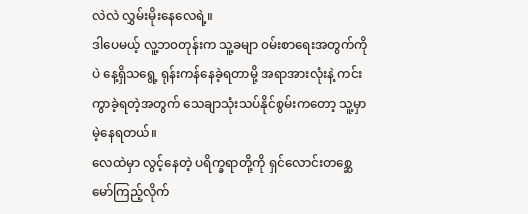လဲလဲ လွှမ်းမိုးနေလေရဲ့။
ဒါပေမယ့် လူ့ဘ၀တုန်းက သူ့ခမျာ ၀မ်းစာရေးအတွက်ကိုပဲ နေ့ရှိသရွေ့ ရုန်းကန်နေခဲ့ရတာမို့ အရာအားလုံးနဲ့ ကင်းကွာခဲ့ရတဲ့အတွက် သေချာသုံးသပ်နိုင်စွမ်းကတော့ သူ့မှာ မဲ့နေရတယ်။
လေထဲမှာ လွင့်နေတဲ့ ပရိက္ခရာတို့ကို ရှင်လောင်းတစ္ဆေ မော်ကြည့်လိုက်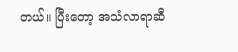တယ်။ ပြီးတော့ အသံလာရာဆီ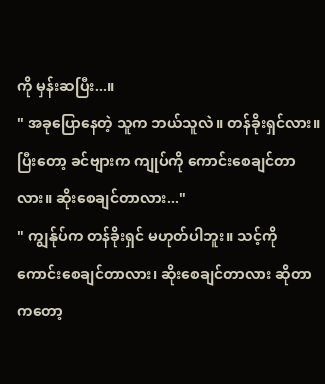ကို မှန်းဆပြီး...။
" အခုပြောနေတဲ့ သူက ဘယ်သူလဲ။ တန်ခိုးရှင်လား။ ပြီးတော့ ခင်ဗျားက ကျုပ်ကို ကောင်းစေချင်တာလား။ ဆိုးစေချင်တာလား..."
" ကျွန်ုပ်က တန်ခိုးရှင် မဟုတ်ပါဘူး။ သင့်ကို ကောင်းစေချင်တာလား၊ ဆိုးစေချင်တာလား ဆိုတာကတော့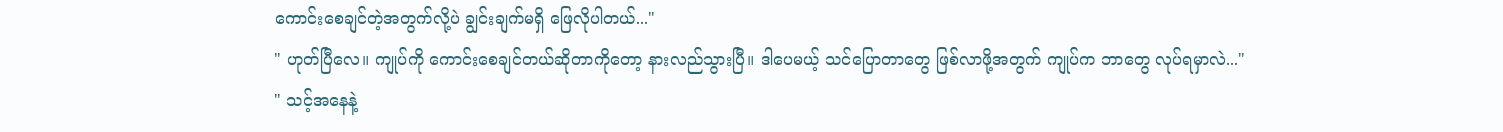ကောင်းစေချင်တဲ့အတွက်လို့ပဲ ချွင်းချက်မရှိ ဖြေလိုပါတယ်..."
" ဟုတ်ပြီလေ။ ကျုပ်ကို ကောင်းစေချင်တယ်ဆိုတာကိုတော့ နားလည်သွားပြီ။ ဒါပေမယ့် သင်ပြောတာတွေ ဖြစ်လာဖို့အတွက် ကျုပ်က ဘာတွေ လုပ်ရမှာလဲ..."
" သင့်အနေနဲ့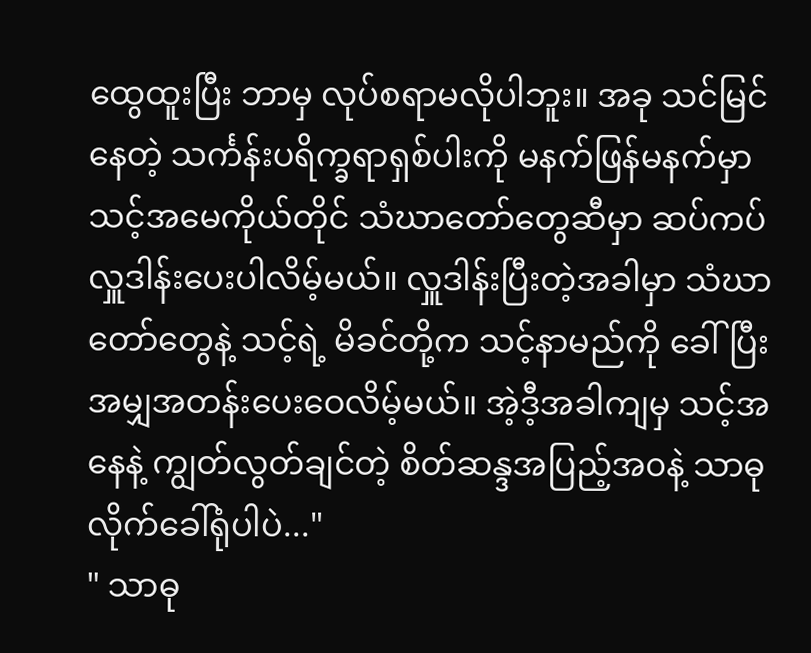ထွေထူးပြီး ဘာမှ လုပ်စရာမလိုပါဘူး။ အခု သင်မြင်နေတဲ့ သင်္ကန်းပရိက္ခရာရှစ်ပါးကို မနက်ဖြန်မနက်မှာ သင့်အမေကိုယ်တိုင် သံဃာတော်တွေဆီမှာ ဆပ်ကပ်လှူဒါန်းပေးပါလိမ့်မယ်။ လှူဒါန်းပြီးတဲ့အခါမှာ သံဃာတော်တွေနဲ့ သင့်ရဲ့ မိခင်တို့က သင့်နာမည်ကို ခေါ်ပြီး အမျှအတန်းပေးဝေလိမ့်မယ်။ အဲ့ဒီ့အခါကျမှ သင့်အနေနဲ့ ကျွတ်လွတ်ချင်တဲ့ စိတ်ဆန္ဒအပြည့်အ၀နဲ့ သာဓုလိုက်ခေါ်ရုံပါပဲ..."
" သာဓု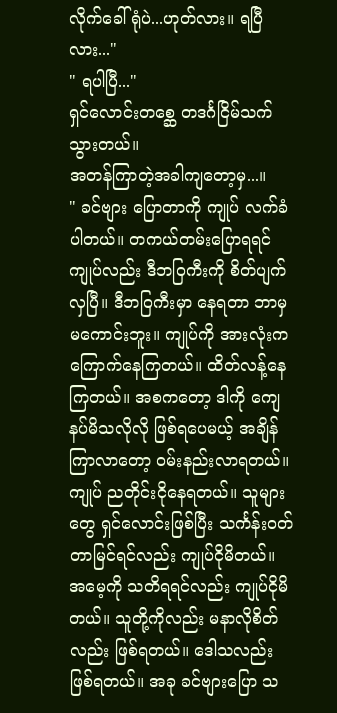လိုက်ခေါ်ရုံပဲ...ဟုတ်လား။ ရပြီလား..."
" ရပါပြီ..."
ရှင်လောင်းတစ္ဆေ တဒင်္ဂငြိမ်သက်သွားတယ်။
အတန်ကြာတဲ့အခါကျတော့မှ...။
" ခင်ဗျား ပြောတာကို ကျုပ် လက်ခံပါတယ်။ တကယ်တမ်းပြောရရင် ကျုပ်လည်း ဒီဘဝြကီးကို စိတ်ပျက်လှပြီ။ ဒီဘဝြကီးမှာ နေရတာ ဘာမှမကောင်းဘူး။ ကျုပ်ကို အားလုံးက ကြောက်နေကြတယ်။ ထိတ်လန့်နေကြတယ်။ အစကတော့ ဒါကို ကျေနပ်မိသလိုလို ဖြစ်ရပေမယ့် အချိန်ကြာလာတော့ ၀မ်းနည်းလာရတယ်။ ကျုပ် ညတိုင်းငိုနေရတယ်။ သူများတွေ ရှင်လောင်းဖြစ်ပြီး သင်္ကန်း၀တ်တာမြင်ရင်လည်း ကျုပ်ငိုမိတယ်။ အမေ့ကို သတိရရင်လည်း ကျုပ်ငိုမိတယ်။ သူတို့ကိုလည်း မနာလိုစိတ်လည်း ဖြစ်ရတယ်။ ဒေါသလည်း ဖြစ်ရတယ်။ အခု ခင်ဗျားပြော သ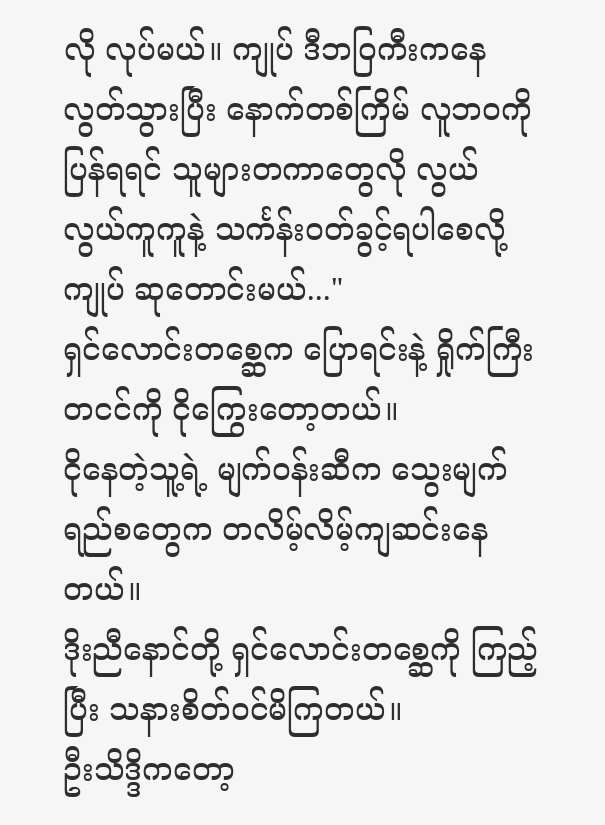လို လုပ်မယ်။ ကျုပ် ဒီဘဝြကီးကနေ လွတ်သွားပြီး နောက်တစ်ကြိမ် လူဘ၀ကို ပြန်ရရင် သူများတကာတွေလို လွယ်လွယ်ကူကူနဲ့ သင်္ကန်း၀တ်ခွင့်ရပါစေလို့ ကျုပ် ဆုတောင်းမယ်..."
ရှင်လောင်းတစ္ဆေက ပြောရင်းနဲ့ ရှိုက်ကြီးတငင်ကို ငိုကြွေးတော့တယ်။
ငိုနေတဲ့သူ့ရဲ့ မျက်၀န်းဆီက သွေးမျက်ရည်စတွေက တလိမ့်လိမ့်ကျဆင်းနေတယ်။
ဒိုးညီနောင်တို့ ရှင်လောင်းတစ္ဆေကို ကြည့်ပြီး သနားစိတ်၀င်မိကြတယ်။
ဦးသိဒ္ဒိကတော့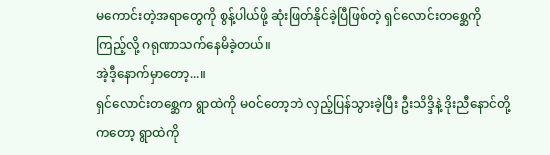မကောင်းတဲ့အရာတွေကို စွန့်ပါယ်ဖို့ ဆုံးဖြတ်နိုင်ခဲ့ပြီဖြစ်တဲ့ ရှင်လောင်းတစ္ဆေကို ကြည့်လို့ ဂရုဏာသက်နေမိခဲ့တယ်။
အဲ့ဒီ့နောက်မှာတော့...။
ရှင်လောင်းတစ္ဆေက ရွာထဲကို မ၀င်တော့ဘဲ လှည့်ပြန်သွားခဲ့ပြီး ဦးသိဒ္ဒိနဲ့ ဒိုးညီနောင်တို့ကတော့ ရွာထဲကို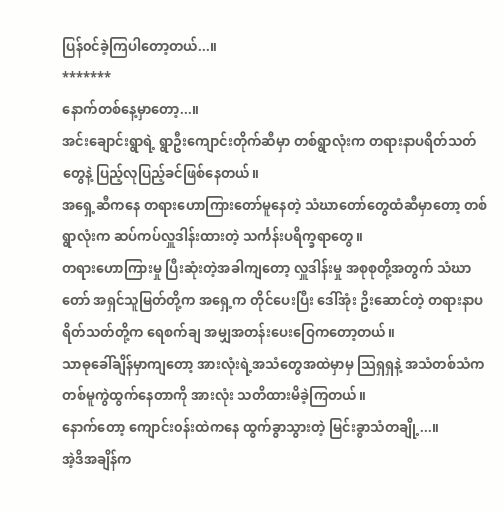ပြန်၀င်ခဲ့ကြပါတော့တယ်...။
*******
နောက်တစ်နေ့မှာတော့...။
အင်းချောင်းရွာရဲ့ ရွာဦးကျောင်းတိုက်ဆီမှာ တစ်ရွာလုံးက တရားနာပရိတ်သတ်တွေနဲ့ ပြည့်လုပြည့်ခင်ဖြစ်နေတယ်။
အရှေ့ဆီကနေ တရားဟောကြားတော်မူနေတဲ့ သံဃာတော်တွေထံဆီမှာတော့ တစ်ရွာလုံးက ဆပ်ကပ်လှူဒါန်းထားတဲ့ သင်္ကန်းပရိက္ခရာတွေ။
တရားဟောကြားမှု ပြီးဆုံးတဲ့အခါကျတော့ လှူဒါန်းမှု အစုစုတို့အတွက် သံဃာတော် အရှင်သူမြတ်တို့က အရှေ့က တိုင်ပေးပြီး ဒေါ်အုံး ဥိးဆောင်တဲ့ တရားနာပရိတ်သတ်တို့က ရေစက်ချ အမျှအတန်းပေးဝြေကတော့တယ်။
သာဓုခေါ်ချိန်မှာကျတော့ အားလုံးရဲ့အသံတွေအထဲမှာမှ သြရှရှနဲ့ အသံတစ်သံက တစ်မူကွဲထွက်နေတာကို အားလုံး သတိထားမိခဲ့ကြတယ်။
နောက်တော့ ကျောင်း၀န်းထဲကနေ ထွက်ခွာသွားတဲ့ မြင်းခွာသံတချို့...။
အဲ့ဒိအချိန်က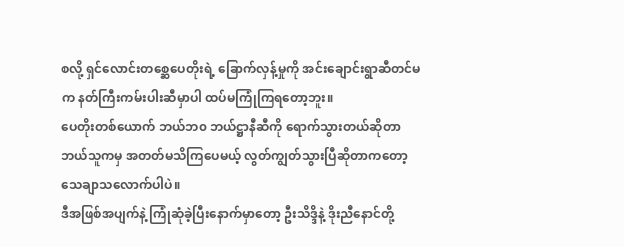စလို့ ရှင်လောင်းတစ္ဆေပေတိုးရဲ့ ခြောက်လှန့်မှုကို အင်းချောင်းရွာဆီတင်မက နတ်ကြီးကမ်းပါးဆီမှာပါ ထပ်မကြုံကြရတော့ဘူး။
ပေတိုးတစ်ယောက် ဘယ်ဘ၀ ဘယ်ဋ္ဌာနီဆီကို ရောက်သွားတယ်ဆိုတာ ဘယ်သူကမှ အတတ်မသိကြပေမယ့် လွတ်ကျွတ်သွားပြီဆိုတာကတော့ သေချာသလောက်ပါပဲ။
ဒီအဖြစ်အပျက်နဲ့ ကြုံဆုံခဲ့ပြီးနောက်မှာတော့ ဦးသိဒ္ဒိနဲ့ ဒိုးညီနောင်တို့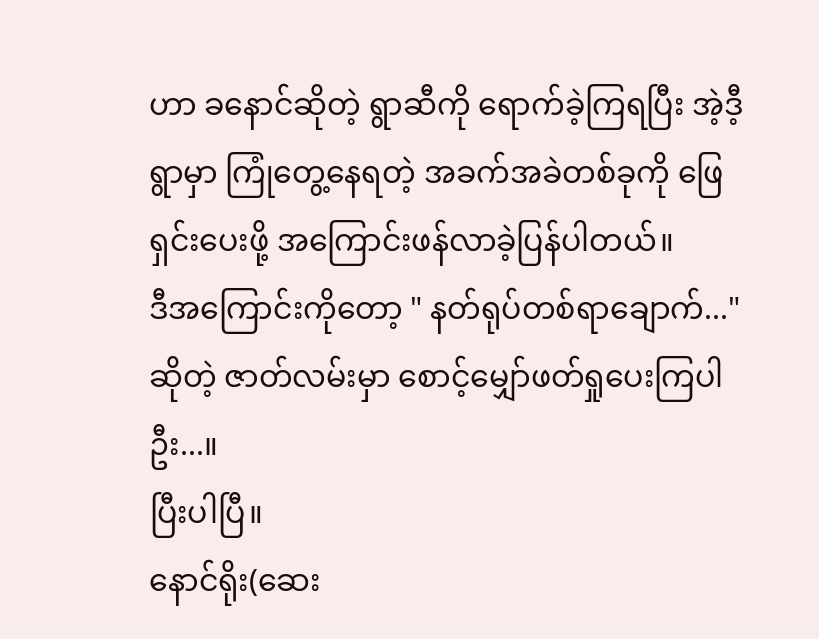ဟာ ခနောင်ဆိုတဲ့ ရွာဆီကို ရောက်ခဲ့ကြရပြီး အဲ့ဒီ့ရွာမှာ ကြုံတွေ့နေရတဲ့ အခက်အခဲတစ်ခုကို ဖြေရှင်းပေးဖို့ အကြောင်းဖန်လာခဲ့ပြန်ပါတယ်။
ဒီအကြောင်းကိုတော့ " နတ်ရုပ်တစ်ရာချောက်..." ဆိုတဲ့ ဇာတ်လမ်းမှာ စောင့်မျှော်ဖတ်ရှုပေးကြပါဦး...။
ပြီးပါပြီ။
နောင်ရိုး(ဆေး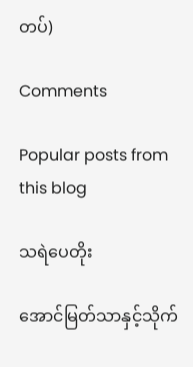တပ်)

Comments

Popular posts from this blog

သရဲပေတိုး

အောင်မြတ်သာနှင့်သိုက်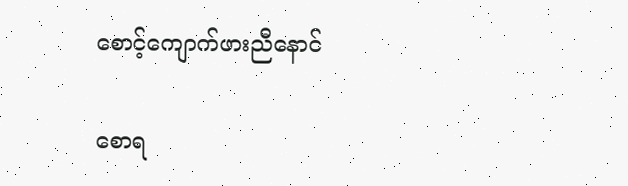စောင့်ကျောက်ဖားညီနောင်

စောရ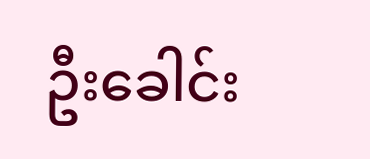ဦးခေါင်း